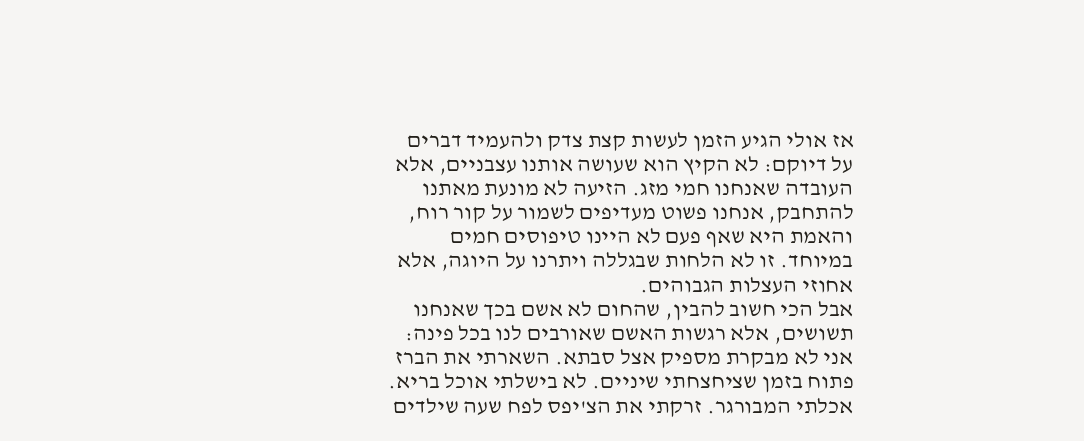אז אולי הגיע הזמן לעשות קצת צדק ולהעמיד דברים על דיוקם: לא הקיץ הוא שעושה אותנו עצבניים, אלא העובדה שאנחנו חמי מזג. הזיעה לא מונעת מאתנו להתחבק, אנחנו פשוט מעדיפים לשמור על קור רוח, והאמת היא שאף פעם לא היינו טיפוסים חמים במיוחד. זו לא הלחות שבגללה ויתרנו על היוגה, אלא אחוזי העצלות הגבוהים.
אבל הכי חשוב להבין, שהחום לא אשם בכך שאנחנו תשושים, אלא רגשות האשם שאורבים לנו בכל פינה: אני לא מבקרת מספיק אצל סבתא. השארתי את הברז פתוח בזמן שציחצחתי שיניים. לא בישלתי אוכל בריא. אכלתי המבורגר. זרקתי את הצ'יפס לפח שעה שילדים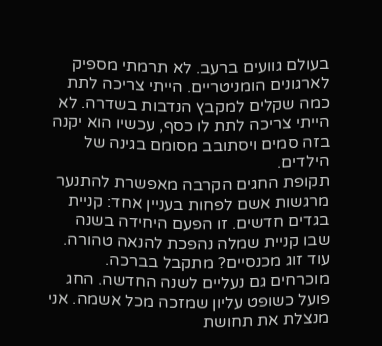בעולם גוועים ברעב. לא תרמתי מספיק לארגונים הומניטריים. הייתי צריכה לתת כמה שקלים למקבץ הנדבות בשדרה. לא הייתי צריכה לתת לו כסף, עכשיו הוא יקנה בזה סמים ויסתובב מסומם בגינה של הילדים.
תקופת החגים הקרבה מאפשרת להתנער מרגשות אשם לפחות בעניין אחד: קניית בגדים חדשים. זו הפעם היחידה בשנה שבו קניית שמלה נהפכת להנאה טהורה. עוד זוג מכנסיים? מתקבל בברכה. מוכרחים גם נעליים לשנה החדשה. החג פועל כשופט עליון שמזכה מכל אשמה. אני מנצלת את תחושת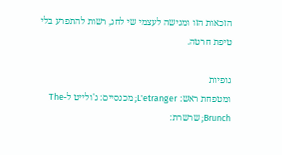הזכאות הזו ומגישה לעצמי שי לחג, רשות להתפרע בלי טיפת חרטה.

גופיות
ומטפחת ראש: L'etranger; מכנסיים: ג'ולייט ל-The Brunch; שרשרת: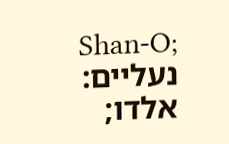Shan-O;
נעליים: אלדו;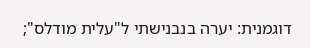דוגמנית: יערה בנבנישתי ל"עלית מודלס";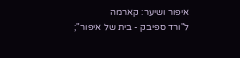איפור ושיער: קארמה
ל"ורד ספיבק - בית של איפור";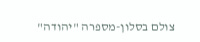צולם בסלון-מספרה "יהודה"